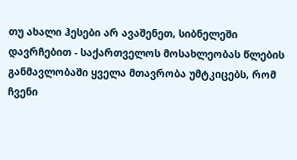თუ ახალი ჰესები არ ავაშენეთ, სიბნელეში დავრჩებით - საქართველოს მოსახლეობას წლების განმავლობაში ყველა მთავრობა უმტკიცებს, რომ ჩვენი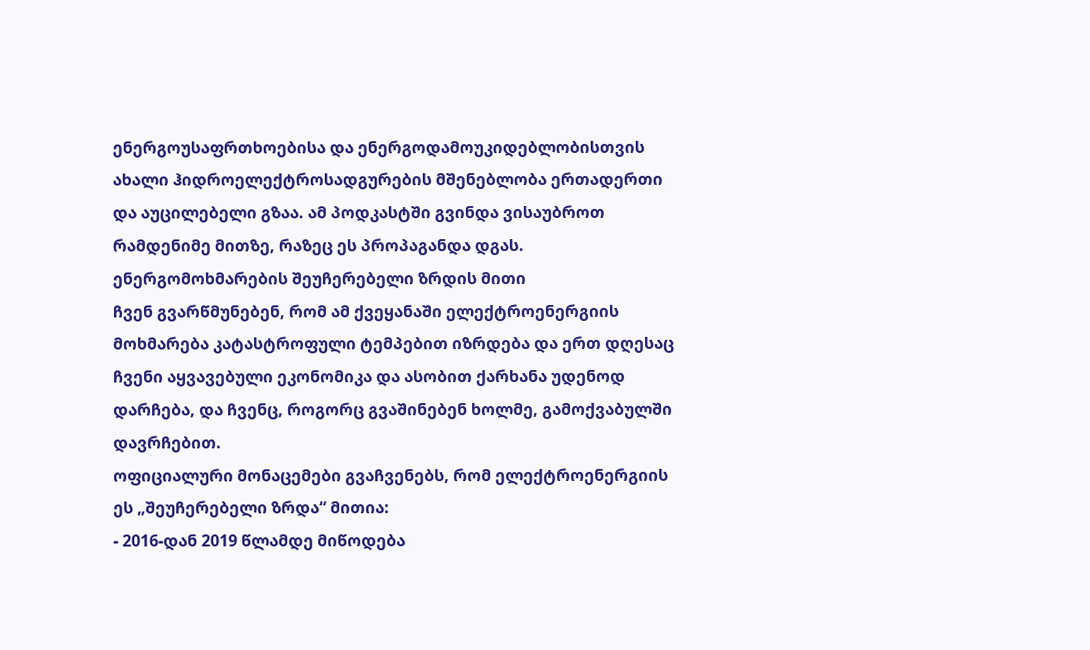ენერგოუსაფრთხოებისა და ენერგოდამოუკიდებლობისთვის ახალი ჰიდროელექტროსადგურების მშენებლობა ერთადერთი და აუცილებელი გზაა. ამ პოდკასტში გვინდა ვისაუბროთ რამდენიმე მითზე, რაზეც ეს პროპაგანდა დგას.
ენერგომოხმარების შეუჩერებელი ზრდის მითი
ჩვენ გვარწმუნებენ, რომ ამ ქვეყანაში ელექტროენერგიის მოხმარება კატასტროფული ტემპებით იზრდება და ერთ დღესაც ჩვენი აყვავებული ეკონომიკა და ასობით ქარხანა უდენოდ დარჩება, და ჩვენც, როგორც გვაშინებენ ხოლმე, გამოქვაბულში დავრჩებით.
ოფიციალური მონაცემები გვაჩვენებს, რომ ელექტროენერგიის ეს „შეუჩერებელი ზრდა“ მითია:
- 2016-დან 2019 წლამდე მიწოდება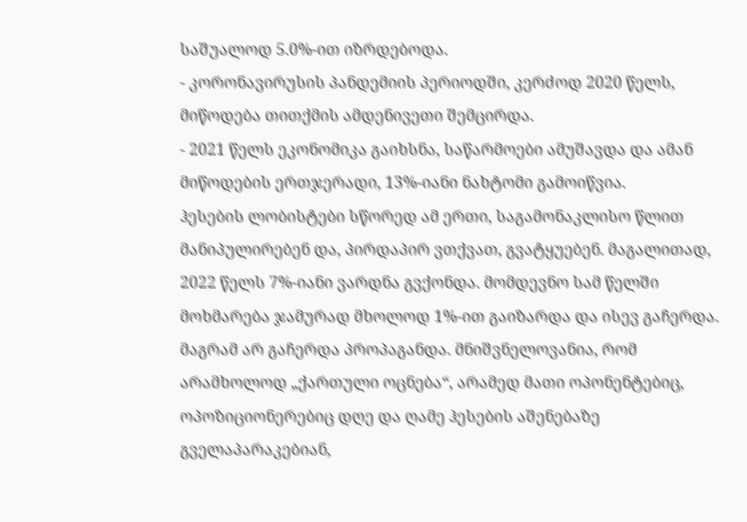საშუალოდ 5.0%-ით იზრდებოდა.
- კორონავირუსის პანდემიის პერიოდში, კერძოდ 2020 წელს, მიწოდება თითქმის ამდენივეთი შემცირდა.
- 2021 წელს ეკონომიკა გაიხსნა, საწარმოები ამუშავდა და ამან მიწოდების ერთჯერადი, 13%-იანი ნახტომი გამოიწვია.
ჰესების ლობისტები სწორედ ამ ერთი, საგამონაკლისო წლით მანიპულირებენ და, პირდაპირ ვთქვათ, გვატყუებენ. მაგალითად, 2022 წელს 7%-იანი ვარდნა გვქონდა. მომდევნო სამ წელში მოხმარება ჯამურად მხოლოდ 1%-ით გაიზარდა და ისევ გაჩერდა.
მაგრამ არ გაჩერდა პროპაგანდა. მნიშვნელოვანია, რომ არამხოლოდ „ქართული ოცნება“, არამედ მათი ოპონენტებიც, ოპოზიციონერებიც დღე და ღამე ჰესების აშენებაზე გველაპარაკებიან,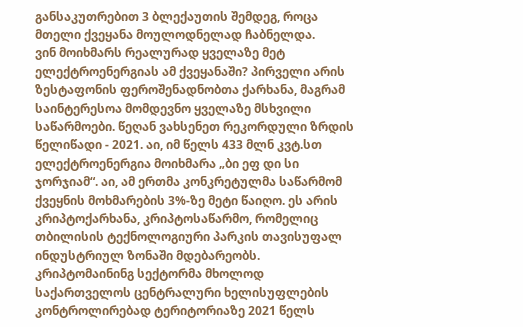განსაკუთრებით 3 ბლექაუთის შემდეგ, როცა მთელი ქვეყანა მოულოდნელად ჩაბნელდა.
ვინ მოიხმარს რეალურად ყველაზე მეტ ელექტროენერგიას ამ ქვეყანაში? პირველი არის ზესტაფონის ფეროშენადნობთა ქარხანა, მაგრამ საინტერესოა მომდევნო ყველაზე მსხვილი საწარმოები. წეღან ვახსენეთ რეკორდული ზრდის წელიწადი - 2021. აი, იმ წელს 433 მლნ კვტ.სთ ელექტროენერგია მოიხმარა „ბი ეფ დი სი ჯორჯიამ“. აი, ამ ერთმა კონკრეტულმა საწარმომ ქვეყნის მოხმარების 3%-ზე მეტი წაიღო. ეს არის კრიპტოქარხანა, კრიპტოსაწარმო, რომელიც თბილისის ტექნოლოგიური პარკის თავისუფალ ინდუსტრიულ ზონაში მდებარეობს.
კრიპტომაინინგ სექტორმა მხოლოდ საქართველოს ცენტრალური ხელისუფლების კონტროლირებად ტერიტორიაზე 2021 წელს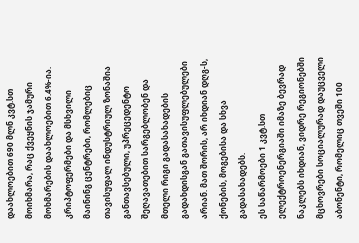დაახლოებით 690 მლნ კვტ.სთ მოიხმარა, რაც ქვეყნის ჯამური მოხმარების დაახლოებით 6.4%-ია.
კრიპტოფერმები და მსხვილი მაინინგ ცენტრები, რომლებიც თავისუფალ ინდუსტრიულ ზონაშია განთავსებული, უპრეცედენტო შეღავათებით სარგებლობენ და მთელი რიგი გადასახადების გადახდისგან გათავისუფლებულები არიან. მათ შორის, არ იხდიან დღგ-ს, ქონების, მოგებისა და სხვა გადასახადებს.
ეს საწარმოები 1 კვტ.სთ ელექტროენერგიაში იმაზე ბევრად ნაკლებს იხდიან, ვიდრე რეგიონებში მცხოვრები სოციალურად დაუცველი აბონენტი, რომელიც თვეში 100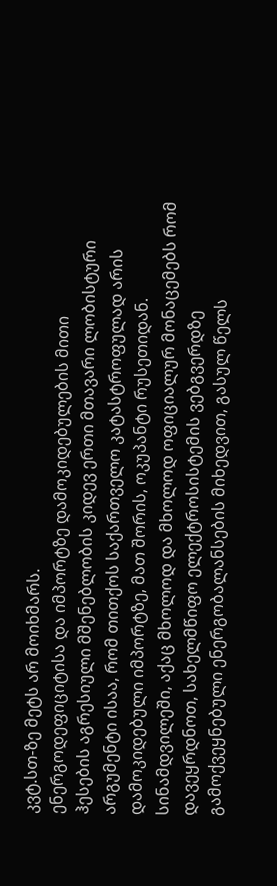კვტ.სთ-ზე მეტს არ მოიხმარს.
ენერგოდეფიციტისა და იმპორტზე დამოკიდებულების მითი
ჰესების აგრესიული მშენებლობის კიდევ ერთი მთავარი ლობისტური არგუმენტი ისაა, რომ თითქოს საქართველო კატასტროფულად არის დამოკიდებული იმპორტზე, მათ შორის, ოკუპანტი რუსეთიდან.
სინამდვილეში, აქაც მხოლოდ და მხოლოდ ოფიციალურ მონაცემებს რომ დავეყრდნოთ, სახელმწიფო ელექტროსისტემის ვებგვერდზე გამოქვეყნებული ენერგობალანსების მიხედვით, გასულ წელს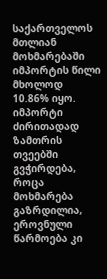საქართველოს მთლიან მოხმარებაში იმპორტის წილი მხოლოდ 10.86% იყო. იმპორტი ძირითადად ზამთრის თვეებში გვჭირდება, როცა მოხმარება გაზრდილია, ეროვნული წარმოება კი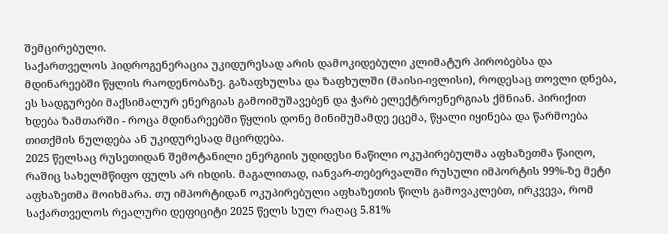შემცირებული.
საქართველოს ჰიდროგენერაცია უკიდურესად არის დამოკიდებული კლიმატურ პირობებსა და მდინარეებში წყლის რაოდენობაზე. გაზაფხულსა და ზაფხულში (მაისი-ივლისი), როდესაც თოვლი დნება, ეს სადგურები მაქსიმალურ ენერგიას გამოიმუშავებენ და ჭარბ ელექტროენერგიას ქმნიან. პირიქით ხდება ზამთარში - როცა მდინარეებში წყლის დონე მინიმუმამდე ეცემა, წყალი იყინება და წარმოება თითქმის ნულდება ან უკიდურესად მცირდება.
2025 წელსაც რუსეთიდან შემოტანილი ენერგიის უდიდესი ნაწილი ოკუპირებულმა აფხაზეთმა წაიღო, რაშიც სახელმწიფო ფულს არ იხდის. მაგალითად, იანვარ-თებერვალში რუსული იმპორტის 99%-ზე მეტი აფხაზეთმა მოიხმარა. თუ იმპორტიდან ოკუპირებული აფხაზეთის წილს გამოვაკლებთ, ირკვევა, რომ საქართველოს რეალური დეფიციტი 2025 წელს სულ რაღაც 5.81%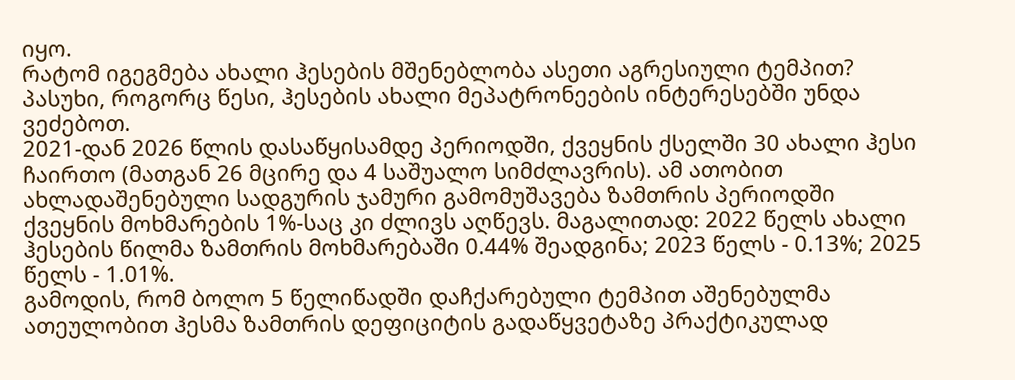იყო.
რატომ იგეგმება ახალი ჰესების მშენებლობა ასეთი აგრესიული ტემპით? პასუხი, როგორც წესი, ჰესების ახალი მეპატრონეების ინტერესებში უნდა ვეძებოთ.
2021-დან 2026 წლის დასაწყისამდე პერიოდში, ქვეყნის ქსელში 30 ახალი ჰესი ჩაირთო (მათგან 26 მცირე და 4 საშუალო სიმძლავრის). ამ ათობით ახლადაშენებული სადგურის ჯამური გამომუშავება ზამთრის პერიოდში ქვეყნის მოხმარების 1%-საც კი ძლივს აღწევს. მაგალითად: 2022 წელს ახალი ჰესების წილმა ზამთრის მოხმარებაში 0.44% შეადგინა; 2023 წელს - 0.13%; 2025 წელს - 1.01%.
გამოდის, რომ ბოლო 5 წელიწადში დაჩქარებული ტემპით აშენებულმა ათეულობით ჰესმა ზამთრის დეფიციტის გადაწყვეტაზე პრაქტიკულად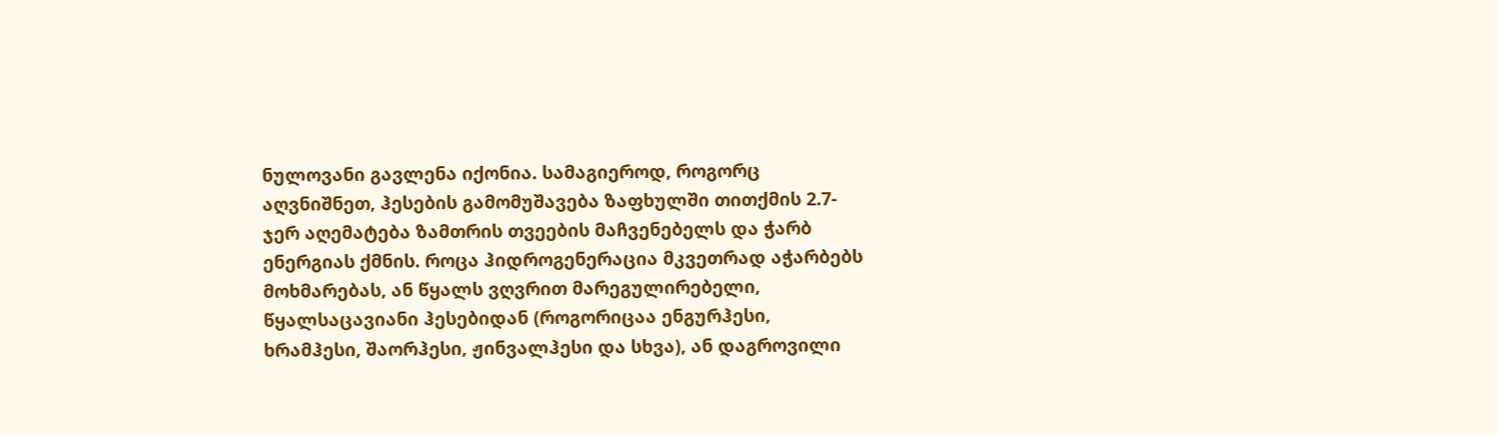ნულოვანი გავლენა იქონია. სამაგიეროდ, როგორც აღვნიშნეთ, ჰესების გამომუშავება ზაფხულში თითქმის 2.7-ჯერ აღემატება ზამთრის თვეების მაჩვენებელს და ჭარბ ენერგიას ქმნის. როცა ჰიდროგენერაცია მკვეთრად აჭარბებს მოხმარებას, ან წყალს ვღვრით მარეგულირებელი, წყალსაცავიანი ჰესებიდან (როგორიცაა ენგურჰესი, ხრამჰესი, შაორჰესი, ჟინვალჰესი და სხვა), ან დაგროვილი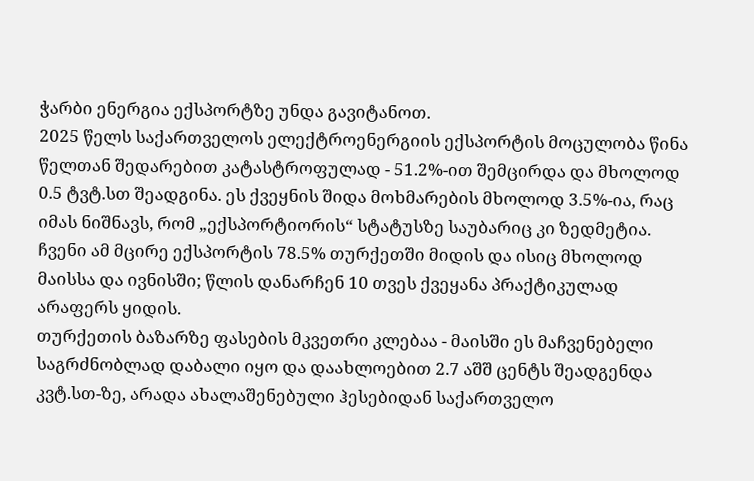ჭარბი ენერგია ექსპორტზე უნდა გავიტანოთ.
2025 წელს საქართველოს ელექტროენერგიის ექსპორტის მოცულობა წინა წელთან შედარებით კატასტროფულად - 51.2%-ით შემცირდა და მხოლოდ 0.5 ტვტ.სთ შეადგინა. ეს ქვეყნის შიდა მოხმარების მხოლოდ 3.5%-ია, რაც იმას ნიშნავს, რომ „ექსპორტიორის“ სტატუსზე საუბარიც კი ზედმეტია. ჩვენი ამ მცირე ექსპორტის 78.5% თურქეთში მიდის და ისიც მხოლოდ მაისსა და ივნისში; წლის დანარჩენ 10 თვეს ქვეყანა პრაქტიკულად არაფერს ყიდის.
თურქეთის ბაზარზე ფასების მკვეთრი კლებაა - მაისში ეს მაჩვენებელი საგრძნობლად დაბალი იყო და დაახლოებით 2.7 აშშ ცენტს შეადგენდა კვტ.სთ-ზე, არადა ახალაშენებული ჰესებიდან საქართველო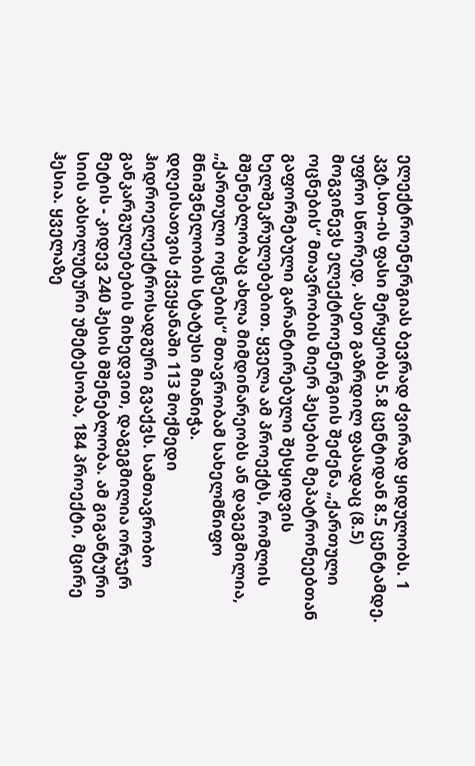ელექტროენერგიას ბევრად ძვირად ყიდულობს. 1 კვტ.სთ-ის ფასი მერყეობს 5.8 ცენტიდან 8.5 ცენტამდე. უფრო სწორედ, ასეთ გაზრდილ ფასადაც (8.5) მოგვიწევს ელექტროენერგიის შეძენა „ქართული ოცნების“ მთავრობის მიერ ჰესების მეპატრონეებთან გაფორმებული გარანტირებული შესყიდვის ხელშეკრულებებით. ყველა ამ პროექტს, რომლის მშენებლობაც ახლა მიმდინარეობს ან დაგეგმილია, „ქართული ოცნების“ მთავრობამ სახელმწიფო მნიშვნელობის სტატუსი მიანიჭა.
დღეისათვის ქვეყანაში 113 მოქმედი ჰიდროელექტროსადგური გვაქვს. სამთავრობო განკარგულებების მიხედვით, დაგეგმილია ორჯერ მეტის - კიდევ 240 ჰესის მშენებლობა. ამ გიგანტური სიის აბსოლუტური უმეტესობა, 184 პროექტი, მცირე ჰესია. ყველაზე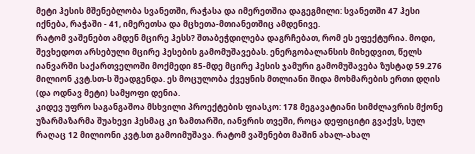მეტი ჰესის მშენებლობა სვანეთში, რაჭასა და იმერეთშია დაგეგმილი: სვანეთში 47 ჰესი იქნება, რაჭაში - 41, იმერეთსა და მცხეთა-მთიანეთშიც ამდენივე.
რატომ ვაშენებთ ამდენ მცირე ჰესს? შთაბეჭდილება დაგრჩებათ, რომ ეს ეფექტურია. მოდი, შევხედოთ არსებული მცირე ჰესების გამომუშავებას. ენერგობალანსის მიხედვით, წელს იანვარში საქართველოში მოქმედი 85-მდე მცირე ჰესის ჯამური გამომუშავება ზუსტად 59.276 მილიონ კვტ.სთ-ს შეადგენდა. ეს მოცულობა ქვეყნის მთლიანი შიდა მოხმარების ერთი დღის (და ოდნავ მეტი) სამყოფი დენია.
კიდევ უფრო საგანგაშოა მსხვილი პროექტების ფიასკო: 178 მეგავატიანი სიმძლავრის მქონე უზარმაზარმა შუახევი ჰესმაც კი ზამთარში, იანვრის თვეში, როცა დეფიციტი გვაქვს, სულ რაღაც 12 მილიონი კვტ.სთ გამოიმუშავა. რატომ ვაშენებთ მაშინ ახალ-ახალ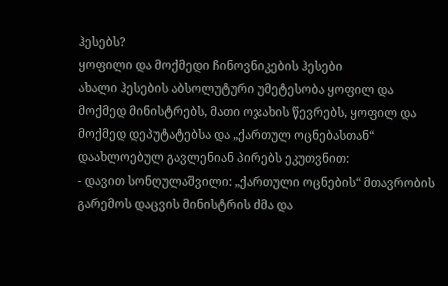ჰესებს?
ყოფილი და მოქმედი ჩინოვნიკების ჰესები
ახალი ჰესების აბსოლუტური უმეტესობა ყოფილ და მოქმედ მინისტრებს, მათი ოჯახის წევრებს, ყოფილ და მოქმედ დეპუტატებსა და „ქართულ ოცნებასთან“ დაახლოებულ გავლენიან პირებს ეკუთვნით:
- დავით სონღულაშვილი: „ქართული ოცნების“ მთავრობის გარემოს დაცვის მინისტრის ძმა და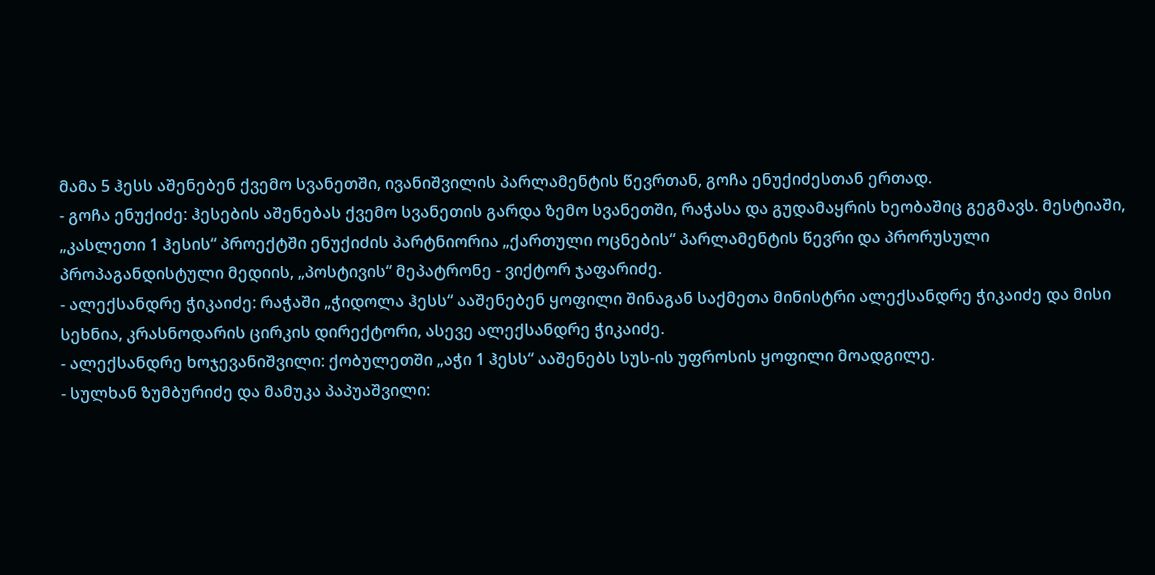მამა 5 ჰესს აშენებენ ქვემო სვანეთში, ივანიშვილის პარლამენტის წევრთან, გოჩა ენუქიძესთან ერთად.
- გოჩა ენუქიძე: ჰესების აშენებას ქვემო სვანეთის გარდა ზემო სვანეთში, რაჭასა და გუდამაყრის ხეობაშიც გეგმავს. მესტიაში, „კასლეთი 1 ჰესის“ პროექტში ენუქიძის პარტნიორია „ქართული ოცნების“ პარლამენტის წევრი და პრორუსული პროპაგანდისტული მედიის, „პოსტივის“ მეპატრონე - ვიქტორ ჯაფარიძე.
- ალექსანდრე ჭიკაიძე: რაჭაში „ჭიდოლა ჰესს“ ააშენებენ ყოფილი შინაგან საქმეთა მინისტრი ალექსანდრე ჭიკაიძე და მისი სეხნია, კრასნოდარის ცირკის დირექტორი, ასევე ალექსანდრე ჭიკაიძე.
- ალექსანდრე ხოჯევანიშვილი: ქობულეთში „აჭი 1 ჰესს“ ააშენებს სუს-ის უფროსის ყოფილი მოადგილე.
- სულხან ზუმბურიძე და მამუკა პაპუაშვილი: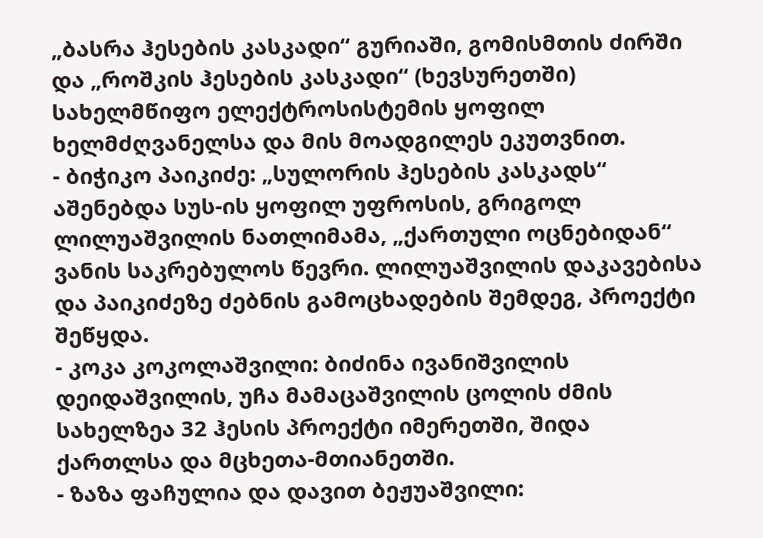„ბასრა ჰესების კასკადი“ გურიაში, გომისმთის ძირში და „როშკის ჰესების კასკადი“ (ხევსურეთში) სახელმწიფო ელექტროსისტემის ყოფილ ხელმძღვანელსა და მის მოადგილეს ეკუთვნით.
- ბიჭიკო პაიკიძე: „სულორის ჰესების კასკადს“ აშენებდა სუს-ის ყოფილ უფროსის, გრიგოლ ლილუაშვილის ნათლიმამა, „ქართული ოცნებიდან“ ვანის საკრებულოს წევრი. ლილუაშვილის დაკავებისა და პაიკიძეზე ძებნის გამოცხადების შემდეგ, პროექტი შეწყდა.
- კოკა კოკოლაშვილი: ბიძინა ივანიშვილის დეიდაშვილის, უჩა მამაცაშვილის ცოლის ძმის სახელზეა 32 ჰესის პროექტი იმერეთში, შიდა ქართლსა და მცხეთა-მთიანეთში.
- ზაზა ფაჩულია და დავით ბეჟუაშვილი: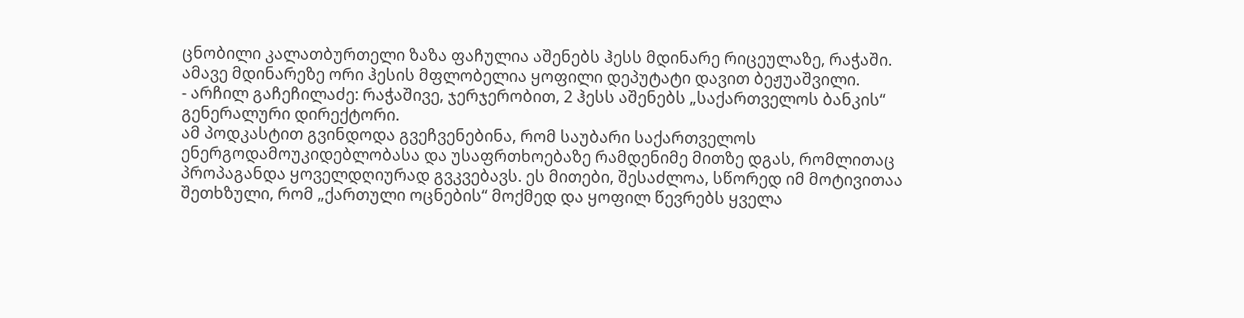ცნობილი კალათბურთელი ზაზა ფაჩულია აშენებს ჰესს მდინარე რიცეულაზე, რაჭაში. ამავე მდინარეზე ორი ჰესის მფლობელია ყოფილი დეპუტატი დავით ბეჟუაშვილი.
- არჩილ გაჩეჩილაძე: რაჭაშივე, ჯერჯერობით, 2 ჰესს აშენებს „საქართველოს ბანკის“ გენერალური დირექტორი.
ამ პოდკასტით გვინდოდა გვეჩვენებინა, რომ საუბარი საქართველოს ენერგოდამოუკიდებლობასა და უსაფრთხოებაზე რამდენიმე მითზე დგას, რომლითაც პროპაგანდა ყოველდღიურად გვკვებავს. ეს მითები, შესაძლოა, სწორედ იმ მოტივითაა შეთხზული, რომ „ქართული ოცნების“ მოქმედ და ყოფილ წევრებს ყველა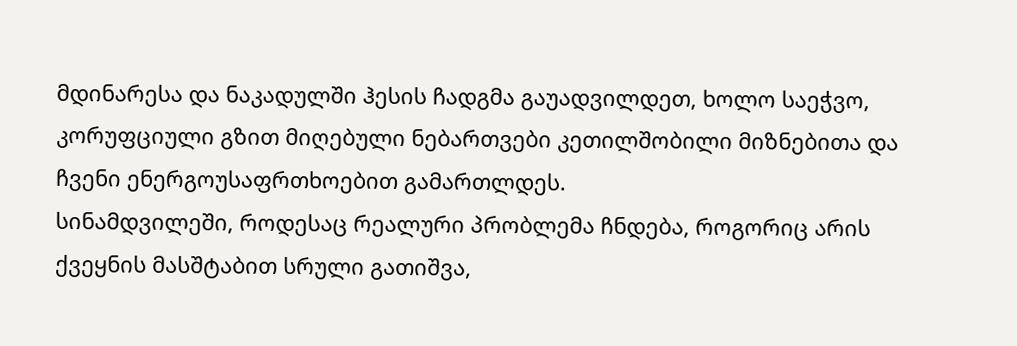მდინარესა და ნაკადულში ჰესის ჩადგმა გაუადვილდეთ, ხოლო საეჭვო, კორუფციული გზით მიღებული ნებართვები კეთილშობილი მიზნებითა და ჩვენი ენერგოუსაფრთხოებით გამართლდეს.
სინამდვილეში, როდესაც რეალური პრობლემა ჩნდება, როგორიც არის ქვეყნის მასშტაბით სრული გათიშვა,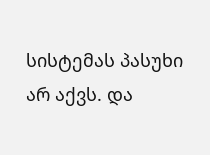სისტემას პასუხი არ აქვს. და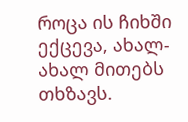როცა ის ჩიხში ექცევა, ახალ-ახალ მითებს თხზავს.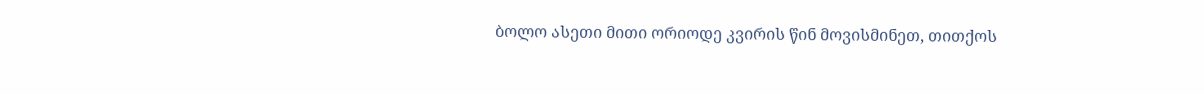ბოლო ასეთი მითი ორიოდე კვირის წინ მოვისმინეთ, თითქოს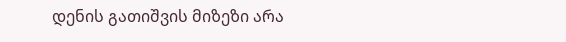დენის გათიშვის მიზეზი არა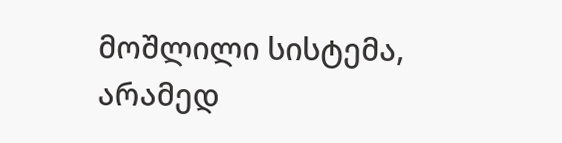მოშლილი სისტემა, არამედ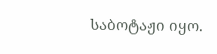საბოტაჟი იყო.